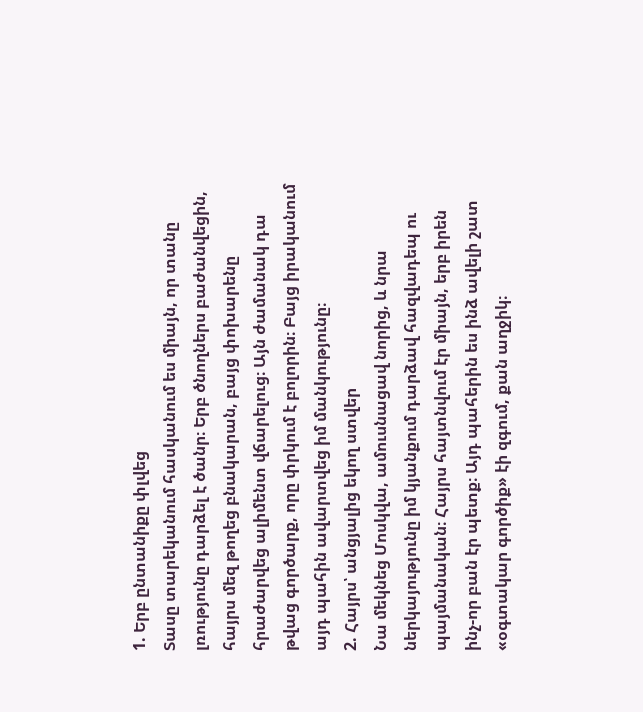1. Երբ ընտանիքը փլվեց
Տասը տարեկանում հասկանում ես միայն, որ տանը լռությունը դարձել է ծանր։ Երբ ծնողներս բաժանվեցին, հայրս մեզ թողեց բնակարան, բայց փոխարենը հրաժարվեց ալիմենտ վճարելուց։ Այն ժամանակ դա թվաց գործարք, որը փրկում է բոլորին։ Բայց իրականում այդ պահին ավարտվեց իմ մանկությունը։
2. Հայրս՝ անցյալից եկող ստվեր
Նա մեկնեց Մոսկվա, ամուսնացավ նորից, և նրա ներկայությունը իմ կյանքում դարձավ հազվադեպ ու պայմանական։ Հայրս հայտնվում էր միայն, երբ իրեն ինչ-որ բան էր պետք։ Այդ պահերին ես ինձ ավելի շատ «օգտակար գործիք» էի զգում, քան աղջիկ։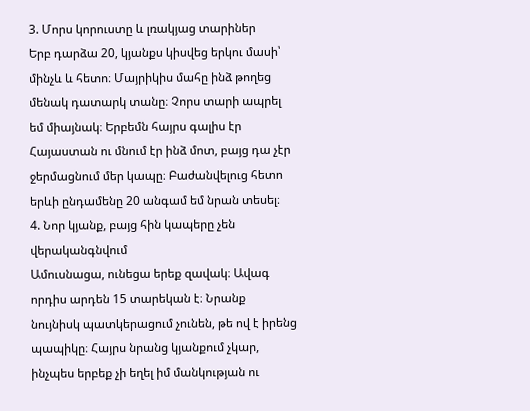3. Մորս կորուստը և լռակյաց տարիներ
Երբ դարձա 20, կյանքս կիսվեց երկու մասի՝ մինչև և հետո։ Մայրիկիս մահը ինձ թողեց մենակ դատարկ տանը։ Չորս տարի ապրել եմ միայնակ։ Երբեմն հայրս գալիս էր Հայաստան ու մնում էր ինձ մոտ, բայց դա չէր ջերմացնում մեր կապը։ Բաժանվելուց հետո երևի ընդամենը 20 անգամ եմ նրան տեսել։
4. Նոր կյանք, բայց հին կապերը չեն վերականգնվում
Ամուսնացա, ունեցա երեք զավակ։ Ավագ որդիս արդեն 15 տարեկան է։ Նրանք նույնիսկ պատկերացում չունեն, թե ով է իրենց պապիկը։ Հայրս նրանց կյանքում չկար, ինչպես երբեք չի եղել իմ մանկության ու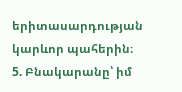երիտասարդության կարևոր պահերին։
5. Բնակարանը՝ իմ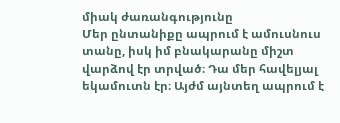միակ ժառանգությունը
Մեր ընտանիքը ապրում է ամուսնուս տանը, իսկ իմ բնակարանը միշտ վարձով էր տրված։ Դա մեր հավելյալ եկամուտն էր։ Այժմ այնտեղ ապրում է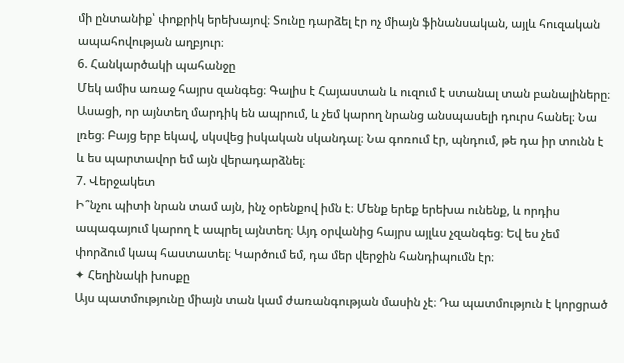մի ընտանիք՝ փոքրիկ երեխայով։ Տունը դարձել էր ոչ միայն ֆինանսական, այլև հուզական ապահովության աղբյուր։
6. Հանկարծակի պահանջը
Մեկ ամիս առաջ հայրս զանգեց։ Գալիս է Հայաստան և ուզում է ստանալ տան բանալիները։ Ասացի, որ այնտեղ մարդիկ են ապրում, և չեմ կարող նրանց անսպասելի դուրս հանել։ Նա լռեց։ Բայց երբ եկավ, սկսվեց իսկական սկանդալ։ Նա գոռում էր, պնդում, թե դա իր տունն է և ես պարտավոր եմ այն վերադարձնել։
7. Վերջակետ
Ի՞նչու պիտի նրան տամ այն, ինչ օրենքով իմն է։ Մենք երեք երեխա ունենք, և որդիս ապագայում կարող է ապրել այնտեղ։ Այդ օրվանից հայրս այլևս չզանգեց։ Եվ ես չեմ փորձում կապ հաստատել։ Կարծում եմ, դա մեր վերջին հանդիպումն էր։
✦ Հեղինակի խոսքը
Այս պատմությունը միայն տան կամ ժառանգության մասին չէ։ Դա պատմություն է կորցրած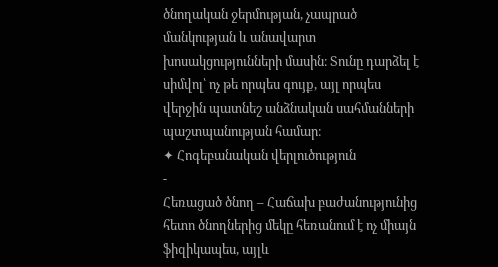ծնողական ջերմության, չապրած մանկության և անավարտ խոսակցությունների մասին։ Տունը դարձել է սիմվոլ՝ ոչ թե որպես գույք, այլ որպես վերջին պատնեշ անձնական սահմանների պաշտպանության համար։
✦ Հոգեբանական վերլուծություն
-
Հեռացած ծնող – Հաճախ բաժանությունից հետո ծնողներից մեկը հեռանում է ոչ միայն ֆիզիկապես, այլև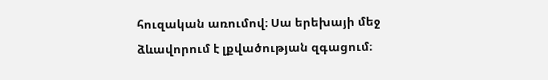հուզական առումով։ Սա երեխայի մեջ ձևավորում է լքվածության զգացում։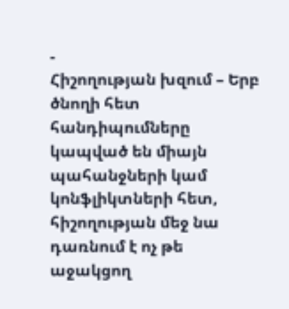-
Հիշողության խզում – Երբ ծնողի հետ հանդիպումները կապված են միայն պահանջների կամ կոնֆլիկտների հետ, հիշողության մեջ նա դառնում է ոչ թե աջակցող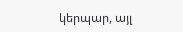կերպար, այլ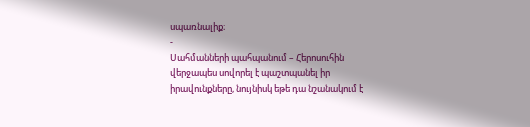սպառնալիք։
-
Սահմանների պահպանում – Հերոսուհին վերջապես սովորել է պաշտպանել իր իրավունքները, նույնիսկ եթե դա նշանակում է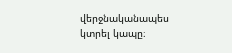վերջնականապես կտրել կապը։